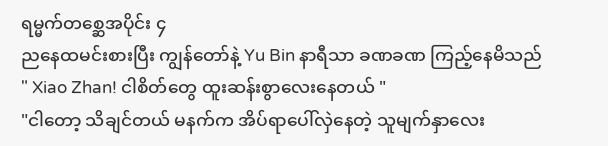ရမ္မက်တစ္ဆေအပိုင်း ၄
ညနေထမင်းစားပြီး ကျွန်တော်နဲ့ Yu Bin နာရီသာ ခဏခဏ ကြည့်နေမိသည်
" Xiao Zhan! ငါစိတ်တွေ ထူးဆန်းစွာလေးနေတယ် "
"ငါတော့ သိချင်တယ် မနက်က အိပ်ရာပေါ်လှဲနေတဲ့ သူမျက်နှာလေး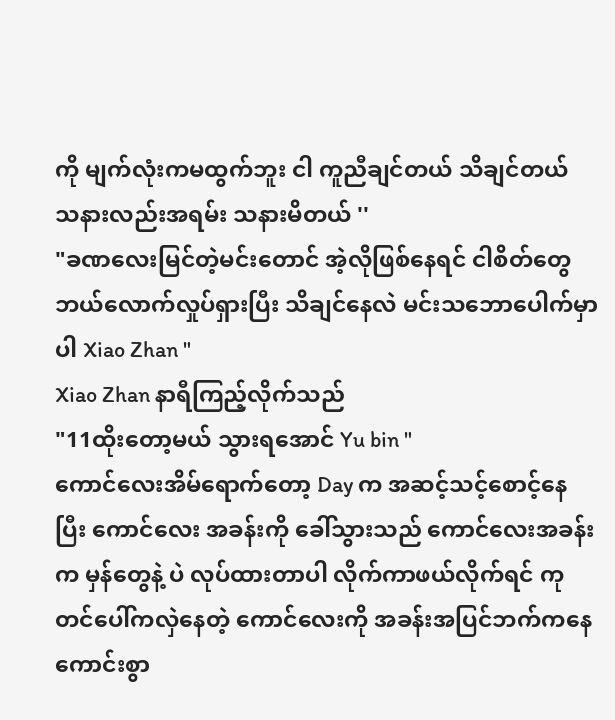ကို မျက်လုံးကမထွက်ဘူး ငါ ကူညီချင်တယ် သိချင်တယ် သနားလည်းအရမ်း သနားမိတယ် ''
"ခဏလေးမြင်တဲ့မင်းတောင် အဲ့လိုဖြစ်နေရင် ငါစိတ်တွေ ဘယ်လောက်လှုပ်ရှားပြီး သိချင်နေလဲ မင်းသဘောပေါက်မှာပါ Xiao Zhan "
Xiao Zhan နာရီကြည့်လိုက်သည်
"11ထိုးတော့မယ် သွားရအောင် Yu bin "
ကောင်လေးအိမ်ရောက်တော့ Day က အဆင့်သင့်စောင့်နေပြီး ကောင်လေး အခန်းကို ခေါ်သွားသည် ကောင်လေးအခန်းက မှန်တွေနဲ့ ပဲ လုပ်ထားတာပါ လိုက်ကာဖယ်လိုက်ရင် ကုတင်ပေါ်ကလှဲနေတဲ့ ကောင်လေးကို အခန်းအပြင်ဘက်ကနေ ကောင်းစွာ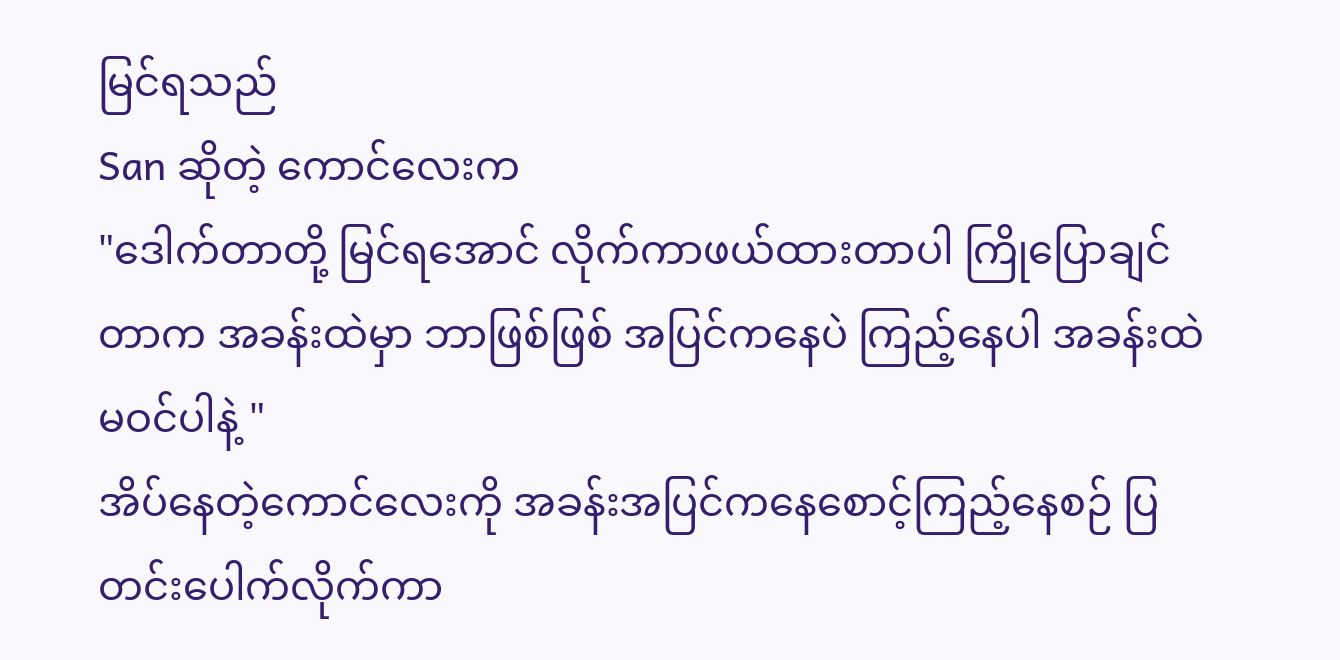မြင်ရသည်
San ဆိုတဲ့ ကောင်လေးက
"ဒေါက်တာတို့ မြင်ရအောင် လိုက်ကာဖယ်ထားတာပါ ကြိုပြောချင်တာက အခန်းထဲမှာ ဘာဖြစ်ဖြစ် အပြင်ကနေပဲ ကြည့်နေပါ အခန်းထဲမဝင်ပါနဲ့ "
အိပ်နေတဲ့ကောင်လေးကို အခန်းအပြင်ကနေစောင့်ကြည့်နေစဉ် ပြတင်းပေါက်လိုက်ကာ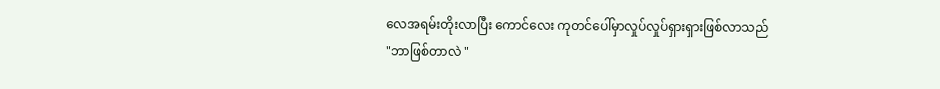လေအရမ်းတိုးလာပြီး ကောင်လေး ကုတင်ပေါ်မှာလှုပ်လှုပ်ရှားရှားဖြစ်လာသည်
"ဘာဖြစ်တာလဲ "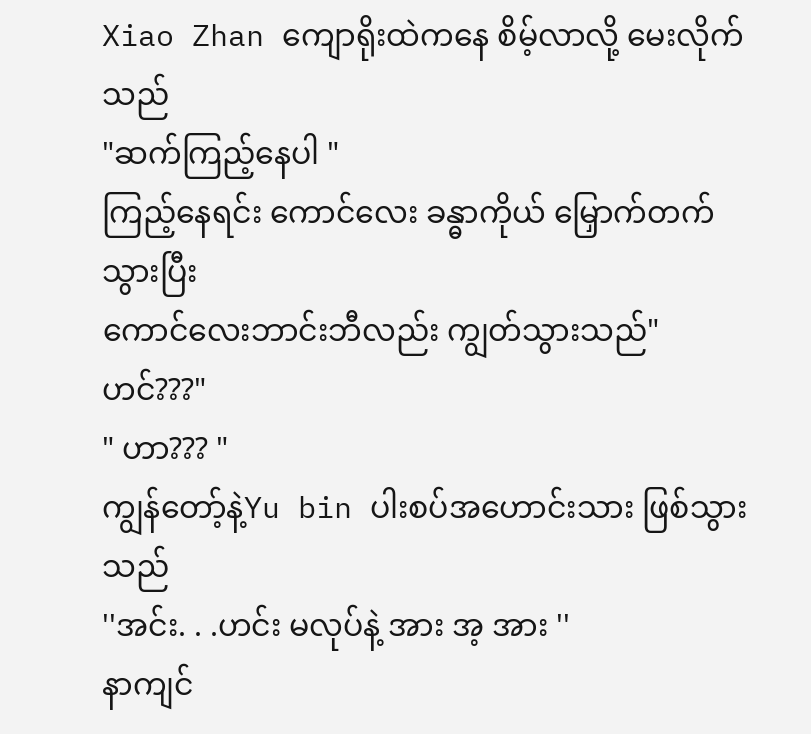Xiao Zhan ကျောရိုးထဲကနေ စိမ့်လာလို့ မေးလိုက်သည်
"ဆက်ကြည့်နေပါ "
ကြည့်နေရင်း ကောင်လေး ခန္ဓာကိုယ် မြှောက်တက်သွားပြီး
ကောင်လေးဘာင်းဘီလည်း ကျွတ်သွားသည်" ဟင်???"
" ဟာ??? "
ကျွန်တော့်နဲ့Yu bin ပါးစပ်အဟောင်းသား ဖြစ်သွားသည်
''အင်း. . .ဟင်း မလုပ်နဲ့ အား အ့ အား ''
နာကျင်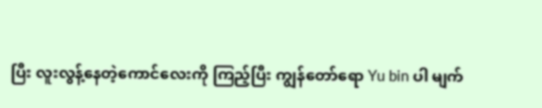ပြီး လူးလွန့်နေတဲ့ကောင်လေးကို ကြည့်ပြီး ကျွန်တော်ရော Yu bin ပါ မျက်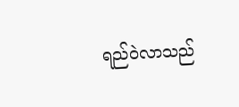ရည်ဝဲလာသည်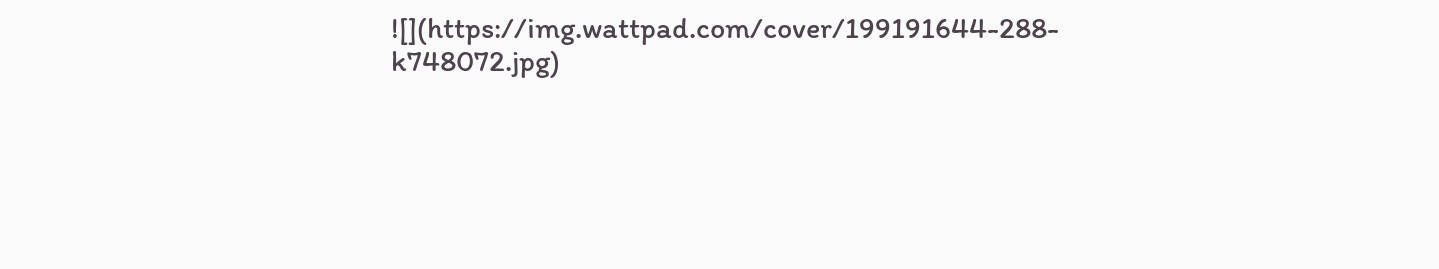![](https://img.wattpad.com/cover/199191644-288-k748072.jpg)